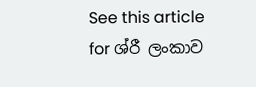See this article for ශ්රී ලංකාව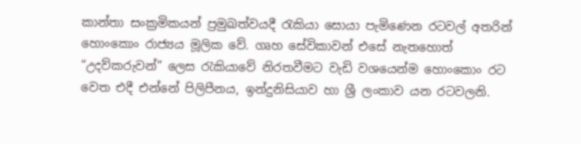කාන්තා සංක්‍රමිකයන් ප්‍රමුඛත්වයදී රැකියා සොයා පැමිණෙන රටවල් අතරින් හොංකොං රාජ්‍යය මූලික වේ. ගෘහ සේවිකාවන් එසේ නැතහොත් “උදව්කරුවන්” ලෙස රැකියාවේ නිරතවීමට වැඩි වශයෙන්ම හොංකොං රට වෙත එදී එන්නේ පිලිපීනය, ඉන්දුනිසියාව හා ශ්‍රී ලංකාව යන රටවලනි.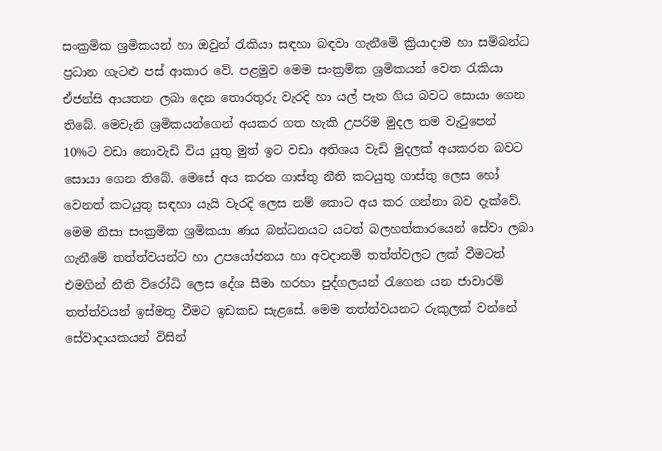සංක්‍රමික ශ්‍රමිකයන් හා ඔවුන් රැකියා සඳහා බඳවා ගැනීමේ ක්‍රියාදාම හා සම්බන්ධ ප්‍රධාන ගැටළු පස් ආකාර වේ. පළමුව මෙම සංක්‍රමික ශ්‍රමිකයන් වෙත රැකියා ඒජන්සි ආයතන ලබා දෙන තොරතුරු වැරදි හා යල් පැන ගිය බවට සොයා ගෙන තිබේ. මෙවැනි ශ්‍රමිකයන්ගෙන් අයකර ගත හැකි උපරිම මුදල තම වැටුපෙන් 10%ට වඩා නොවැඩි විය යුතු මුත් ඉට වඩා අතිශය වැඩි මුදලක් අයකරන බවට සොයා ගෙන තිබේ. මෙසේ අය කරන ගාස්තු නීති කටයුතු ගාස්තු ලෙස හෝ වෙනත් කටයුතු සඳහා යැයි වැරදි ලෙස නම් කොට අය කර ගන්නා බව දැක්වේ. මෙම නිසා සංක්‍රමික ශ්‍රමිකයා ණය බන්ධනයට යටත් බලහත්කාරයෙන් සේවා ලබා ගැනීමේ තත්ත්වයන්ට හා උපයෝජනය හා අවදානම් තත්ත්වලට ලක් වීමටත් එමගින් නීති විරෝධි ලෙස දේශ සීමා හරහා පුද්ගලයන් රැගෙන යන ජාවාරම් තත්ත්වයන් ඉස්මතු වීමට ඉඩකඩ සැළසේ. මෙම තත්ත්වයනට රුකුලක් වන්නේ සේවාදායකයන් විසින්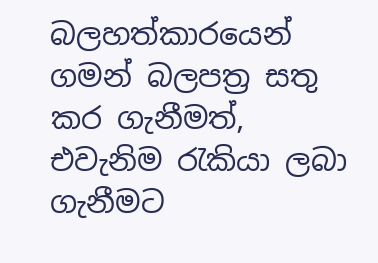බලහත්කාරයෙන් ගමන් බලපත්‍ර සතු කර ගැනීමත්, එවැනිම රැකියා ලබා ගැනීමට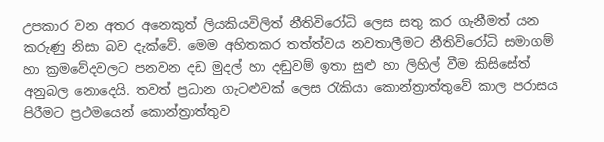උපකාර වන අතර අනෙකුත් ලියකියවිලිත් නීතිවිරෝධි ලෙස සතු කර ගැනීමත් යන කරුණු නිසා බව දැක්වේ. මෙම අහිතකර තත්ත්වය නවතාලීමට නීතිවිරෝධි සමාගම් හා ක්‍රමවේදවලට පනවන දඩ මුදල් හා දඬුවම් ඉතා සුළු හා ලිහිල් වීම කිසිසේත් අනුබල නොදෙයි. තවත් ප්‍රධාන ගැටළුවක් ලෙස රැකියා කොන්ත්‍රාත්තුවේ කාල පරාසය පිරීමට ප්‍රථමයෙන් කොන්ත්‍රාත්තුව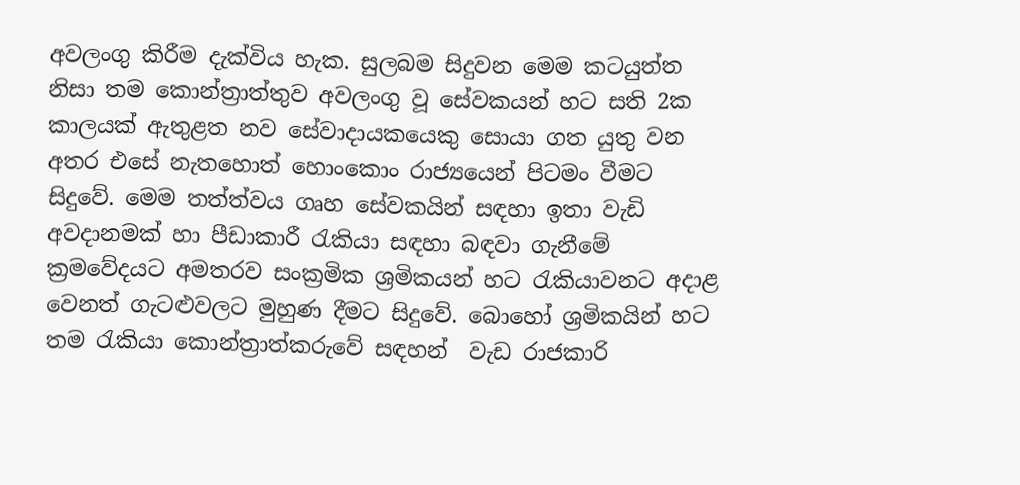අවලංගු කිරීම දැක්විය හැක. සුලබම සිදුවන මෙම කටයුත්ත නිසා තම කොන්ත්‍රාත්තුව අවලංගු වූ සේවකයන් හට සති 2ක කාලයක් ඇතුළත නව සේවාදායකයෙකු සොයා ගත යුතු වන අතර එසේ නැතහොත් හොංකොං රාජ්‍යයෙන් පිටමං වීමට සිදුවේ. මෙම තත්ත්වය ගෘහ සේවකයින් සඳහා ඉතා වැඩි අවදානමක් හා පීඩාකාරී රැකියා සඳහා බඳවා ගැනීමේ ක්‍රමවේදයට අමතරව සංක්‍රමික ශ්‍රමිකයන් හට රැකියාවනට අදාළ වෙනත් ගැටළුවලට මුහුණ දීමට සිදුවේ. බොහෝ ශ්‍රමිකයින් හට තම රැකියා කොන්ත්‍රාත්කරුවේ සඳහන්  වැඩ රාජකාරි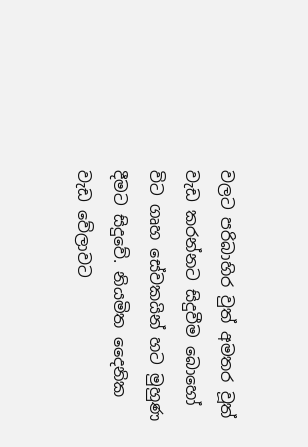වලට පරිබාහිර වුත් අමතර වූත් වැඩ කරන්නට සිදුවීම බොහෝ විට ගෘහ සේවකයින් හට මුහුණ දීමට සිදුවේ. නියමිත දෛනික වැඩ වේලාවට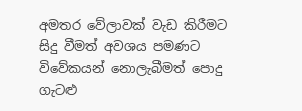අමතර වේලාවක් වැඩ කිරීමට සිදු වීමත් අවශය පමණට විවේකයන් නොලැබීමත් පොදු ගැටළු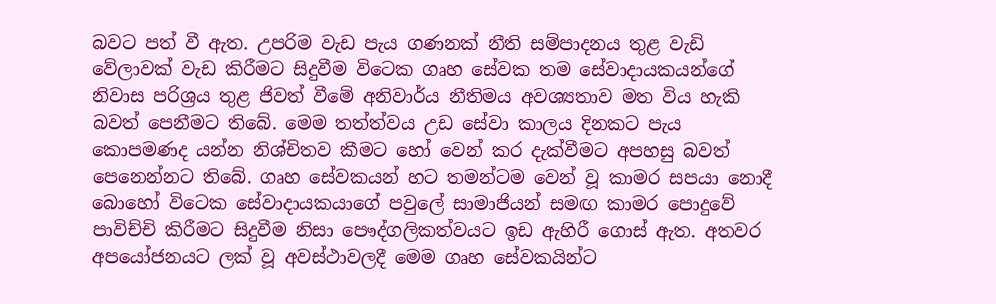බවට පත් වී ඇත. උපරිම වැඩ පැය ගණනක් නීති සම්පාදනය තුළ වැඩි වේලාවක් වැඩ කිරීමට සිදුවීම විටෙක ගෘහ සේවක තම සේවාදායකයන්ගේ නිවාස පරිශ්‍රය තුළ ජිවත් වීමේ අනිවාර්ය නීතිමය අවශ්‍යතාව මත විය හැකි බවත් පෙනීමට තිබේ. මෙම තත්ත්වය උඩ සේවා කාලය දිනකට පැය කොපමණද යන්න නිශ්චිතව කීමට හෝ වෙන් කර දැක්වීමට අපහසු බවත් පෙනෙන්නට තිබේ. ගෘහ සේවකයන් හට තමන්ටම වෙන් වූ කාමර සපයා නොදී බොහෝ විටෙක සේවාදායකයාගේ පවුලේ සාමාජියන් සමඟ කාමර පොදුවේ පාවිච්චි කිරීමට සිදුවීම නිසා පෞද්ගලිකත්වයට ඉඩ ඇහිරී ගොස් ඇත. අතවර අපයෝජනයට ලක් වූ අවස්ථාවලදී මෙම ගෘහ සේවකයින්ට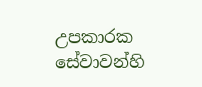උපකාරක සේවාවන්හි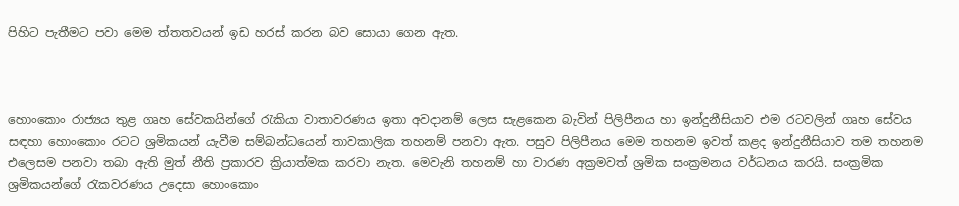පිහිට පැතීමට පවා මෙම ත්තතවයන් ඉඩ හරස් කරන බව සොයා ගෙන ඇත.



හොංකොං රාජ්‍යය තුළ ගෘහ සේවකයින්ගේ රැකියා වාතාවරණය ඉතා අවදානම් ලෙස සැළකෙන බැවින් පිලිපීනය හා ඉන්දුනීසියාව එම රටවලින් ගෘහ සේවය සඳහා හොංකොං රටට ශ්‍රමිකයන් යැවීම සම්බන්ධයෙන් තාවකාලික තහනම් පනවා ඇත. පසුව පිලිපීනය මෙම තහනම ඉවත් කළද ඉන්දුනීසියාව තම තහනම එලෙසම පනවා තබා ඇති මුත් නීති ප්‍රකාරව ක්‍රියාත්මක කරවා නැත. මෙවැනි තහනම් හා වාරණ අක්‍රමවත් ශ්‍රමික සංක්‍රමනය වර්ධනය කරයි. සංක්‍රමික ශ්‍රමිකයන්ගේ රැකවරණය උදෙසා හොංකොං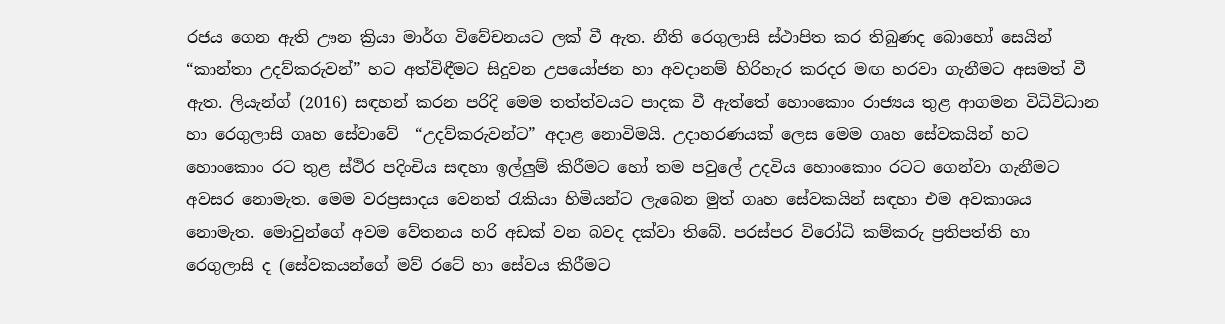රජය ගෙන ඇති ඌන ක්‍රියා මාර්ග විවේචනයට ලක් වී ඇත. නීති රෙගුලාසි ස්ථාපිත කර තිබුණද බොහෝ සෙයින් “කාන්තා උදව්කරුවන්” හට අත්විඳීමට සිදුවන උපයෝජන හා අවදානම් හිරිහැර කරදර මඟ හරවා ගැනීමට අසමත් වී ඇත. ලියැන්ග් (2016) සඳහන් කරන පරිදි මෙම තත්ත්වයට පාදක වී ඇත්තේ හොංකොං රාජ්‍යය තුළ ආගමන විධිවිධාන හා රෙගුලාසි ගෘහ සේවාවේ  “උදව්කරුවන්ට” අදාළ නොවිමයි. උදාහරණයක් ලෙස මෙම ගෘහ සේවකයින් හට හොංකොං රට තුළ ස්ථිර පදිංචිය සඳහා ඉල්ලුම් කිරීමට හෝ තම පවුලේ උදවිය හොංකොං රටට ගෙන්වා ගැනීමට අවසර නොමැත. මෙම වරප්‍රසාදය වෙනත් රැකියා හිමියන්ට ලැබෙන මුත් ගෘහ සේවකයින් සඳහා එම අවකාශය නොමැත. මොවුන්ගේ අවම වේතනය හරි අඩක් වන බවද දක්වා තිබේ. පරස්පර විරෝධි කම්කරු ප්‍රතිපත්ති හා රෙගුලාසි ද (සේවකයන්ගේ මව් රටේ හා සේවය කිරීමට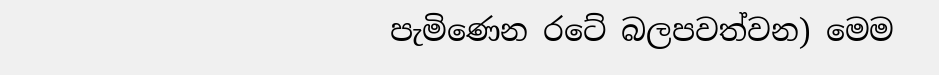පැමිණෙන රටේ බලපවත්වන) මෙම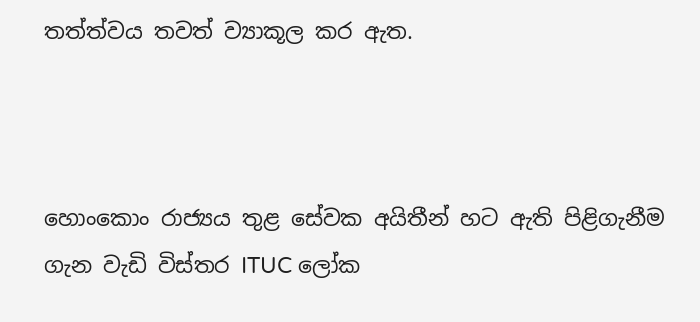තත්ත්වය තවත් ව්‍යාකූල කර ඇත.



හොංකොං රාජ්‍යය තුළ සේවක අයිතීන් හට ඇති පිළිගැනීම ගැන වැඩි විස්තර ITUC ලෝක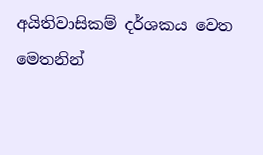අයිතිවාසිකම් දර්ශකය වෙත මෙතනින්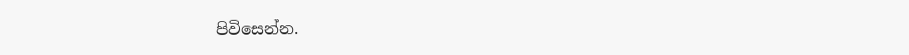පිවිසෙන්න.